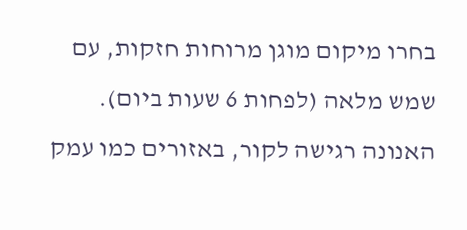בחרו מיקום מוגן מרוחות חזקות, עם שמש מלאה (לפחות 6 שעות ביום). האנונה רגישה לקור, באזורים כמו עמק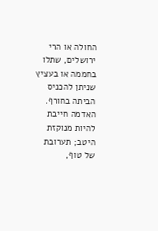החולה או הרי ירושלים, שתלו בחממה או בעציץ שניתן להכניס הביתה בחורף. האדמה חייבת להיות מנוקזת היטב; תערובת של טוף,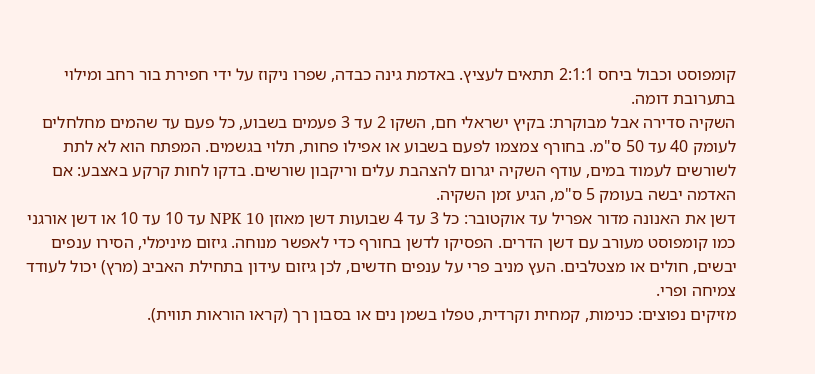קומפוסט וכבול ביחס 2:1:1 תתאים לעציץ. באדמת גינה כבדה, שפרו ניקוז על ידי חפירת בור רחב ומילוי בתערובת דומה.
השקיה סדירה אבל מבוקרת: בקיץ ישראלי חם, השקו 2 עד 3 פעמים בשבוע, כל פעם עד שהמים מחלחלים לעומק 40 עד 50 ס"מ. בחורף צמצמו לפעם בשבוע או אפילו פחות, תלוי בגשמים. המפתח הוא לא לתת לשורשים לעמוד במים, עודף השקיה יגרום להצהבת עלים וריקבון שורשים. בדקו לחות קרקע באצבע: אם האדמה יבשה בעומק 5 ס"מ, הגיע זמן השקיה.
דשן את האנונה מדור אפריל עד אוקטובר: כל 3 עד 4 שבועות דשן מאוזן NPK 10 עד 10 עד 10 או דשן אורגני כמו קומפוסט מעורב עם דשן הדרים. הפסיקו לדשן בחורף כדי לאפשר מנוחה. גיזום מינימלי, הסירו ענפים יבשים, חולים או מצטלבים. העץ מניב פרי על ענפים חדשים, לכן גיזום עידון בתחילת האביב (מרץ) יכול לעודד צמיחה ופרי.
מזיקים נפוצים: כנימות, קמחית וקרדית, טפלו בשמן נים או בסבון רך (קראו הוראות תווית).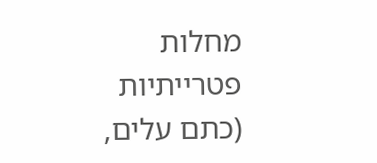מחלות פטרייתיות (כתם עלים,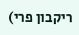ריקבון פרי)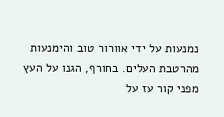נמנעות על ידי אוורור טוב והימנעות מהרטבת העלים. בחורף, הגנו על העץ מפני קור עז על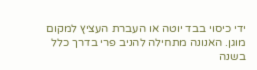ידי כיסוי בבד יוטה או העברת העציץ למקום מוגן. האנונה מתחילה להניב פרי בדרך כלל בשנה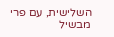השלישית, עם פרי מבשיל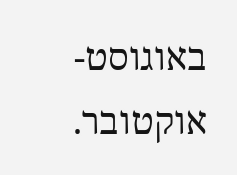באוגוסט-אוקטובר.